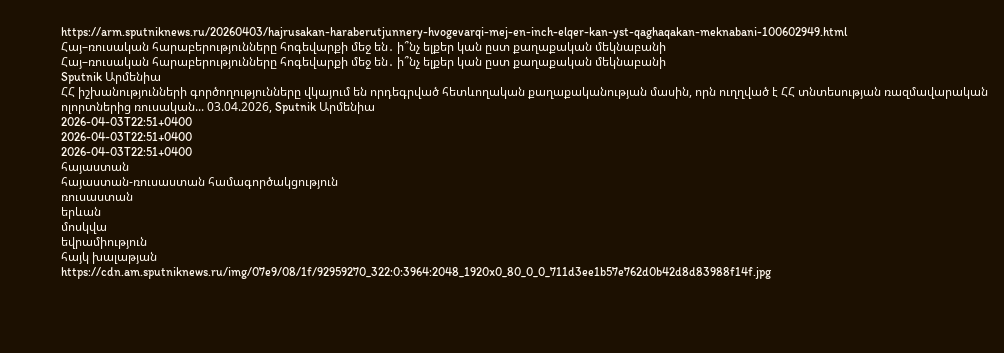https://arm.sputniknews.ru/20260403/hajrusakan-haraberutjunnery-hvogevarqi-mej-en-inch-elqer-kan-yst-qaghaqakan-meknabani-100602949.html
Հայ–ռուսական հարաբերությունները հոգեվարքի մեջ են․ ի՞նչ ելքեր կան ըստ քաղաքական մեկնաբանի
Հայ–ռուսական հարաբերությունները հոգեվարքի մեջ են․ ի՞նչ ելքեր կան ըստ քաղաքական մեկնաբանի
Sputnik Արմենիա
ՀՀ իշխանությունների գործողությունները վկայում են որդեգրված հետևողական քաղաքականության մասին, որն ուղղված է ՀՀ տնտեսության ռազմավարական ոլորտներից ռուսական... 03.04.2026, Sputnik Արմենիա
2026-04-03T22:51+0400
2026-04-03T22:51+0400
2026-04-03T22:51+0400
հայաստան
հայաստան-ռուսաստան համագործակցություն
ռուսաստան
երևան
մոսկվա
եվրամիություն
հայկ խալաթյան
https://cdn.am.sputniknews.ru/img/07e9/08/1f/92959270_322:0:3964:2048_1920x0_80_0_0_711d3ee1b57e762d0b42d8d83988f14f.jpg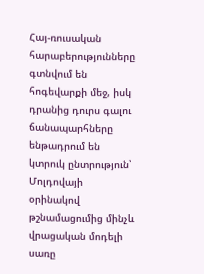Հայ-ռուսական հարաբերությունները գտնվում են հոգեվարքի մեջ, իսկ դրանից դուրս գալու ճանապարհները ենթադրում են կտրուկ ընտրություն՝ Մոլդովայի օրինակով թշնամացումից մինչև վրացական մոդելի սառը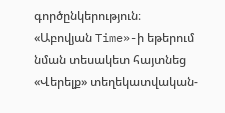գործընկերություն։ «Աբովյան Time»-ի եթերում նման տեսակետ հայտնեց «Վերելք» տեղեկատվական-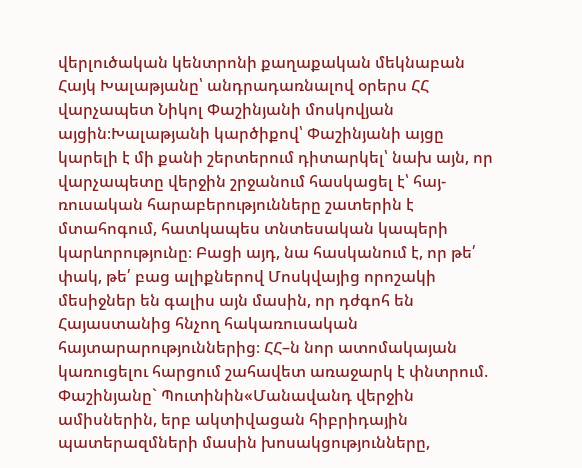վերլուծական կենտրոնի քաղաքական մեկնաբան Հայկ Խալաթյանը՝ անդրադառնալով օրերս ՀՀ վարչապետ Նիկոլ Փաշինյանի մոսկովյան այցին։Խալաթյանի կարծիքով՝ Փաշինյանի այցը կարելի է մի քանի շերտերում դիտարկել՝ նախ այն, որ վարչապետը վերջին շրջանում հասկացել է՝ հայ-ռուսական հարաբերությունները շատերին է մտահոգում, հատկապես տնտեսական կապերի կարևորությունը։ Բացի այդ, նա հասկանում է, որ թե՛ փակ, թե՛ բաց ալիքներով Մոսկվայից որոշակի մեսիջներ են գալիս այն մասին, որ դժգոհ են Հայաստանից հնչող հակառուսական հայտարարություններից։ ՀՀ–ն նոր ատոմակայան կառուցելու հարցում շահավետ առաջարկ է փնտրում. Փաշինյանը` Պուտինին«Մանավանդ վերջին ամիսներին, երբ ակտիվացան հիբրիդային պատերազմների մասին խոսակցությունները,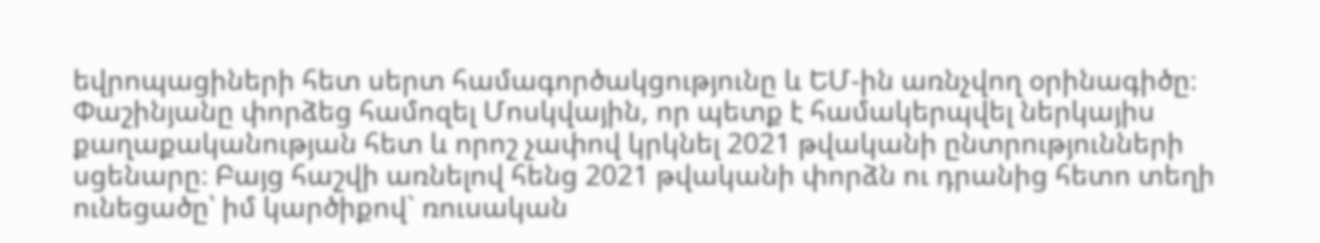եվրոպացիների հետ սերտ համագործակցությունը և ԵՄ-ին առնչվող օրինագիծը։ Փաշինյանը փորձեց համոզել Մոսկվային, որ պետք է համակերպվել ներկայիս քաղաքականության հետ և որոշ չափով կրկնել 2021 թվականի ընտրությունների սցենարը։ Բայց հաշվի առնելով հենց 2021 թվականի փորձն ու դրանից հետո տեղի ունեցածը՝ իմ կարծիքով` ռուսական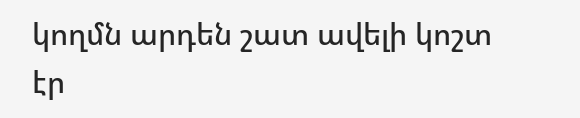կողմն արդեն շատ ավելի կոշտ էր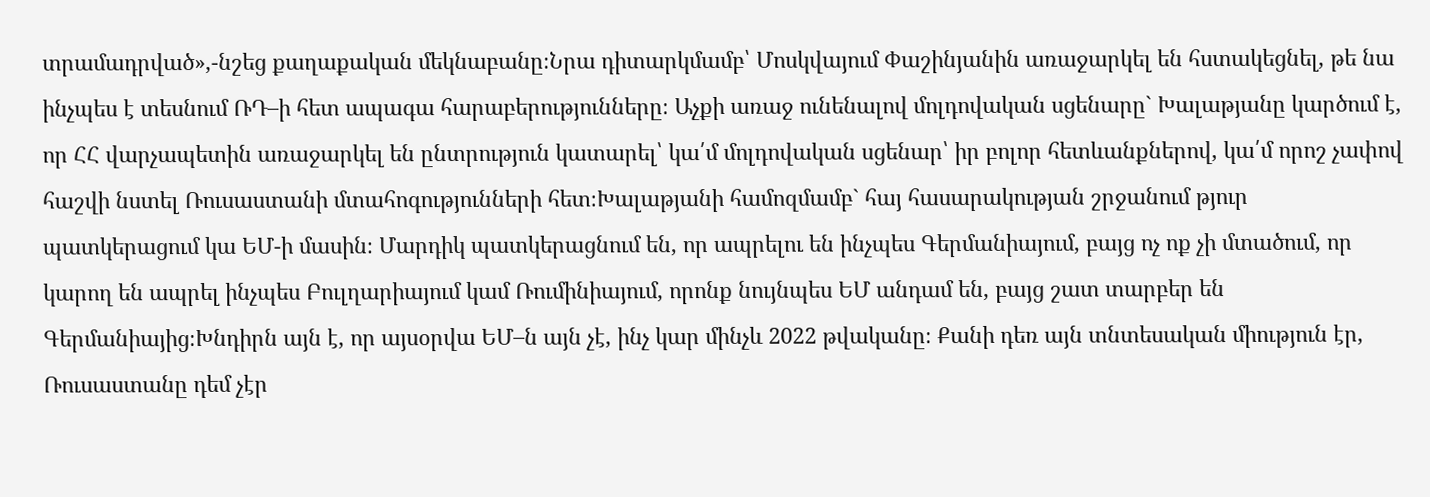տրամադրված»,-նշեց քաղաքական մեկնաբանը։Նրա դիտարկմամբ՝ Մոսկվայում Փաշինյանին առաջարկել են հստակեցնել, թե նա ինչպես է տեսնում ՌԴ–ի հետ ապագա հարաբերությունները։ Աչքի առաջ ունենալով մոլդովական սցենարը` Խալաթյանը կարծում է, որ ՀՀ վարչապետին առաջարկել են ընտրություն կատարել՝ կա՛մ մոլդովական սցենար՝ իր բոլոր հետևանքներով, կա՛մ որոշ չափով հաշվի նստել Ռուսաստանի մտահոգությունների հետ։Խալաթյանի համոզմամբ` հայ հասարակության շրջանում թյուր պատկերացում կա ԵՄ-ի մասին։ Մարդիկ պատկերացնում են, որ ապրելու են ինչպես Գերմանիայում, բայց ոչ ոք չի մտածում, որ կարող են ապրել ինչպես Բուլղարիայում կամ Ռումինիայում, որոնք նույնպես ԵՄ անդամ են, բայց շատ տարբեր են Գերմանիայից։Խնդիրն այն է, որ այսօրվա ԵՄ–ն այն չէ, ինչ կար մինչև 2022 թվականը։ Քանի դեռ այն տնտեսական միություն էր, Ռուսաստանը դեմ չէր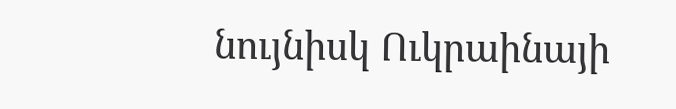նույնիսկ Ուկրաինայի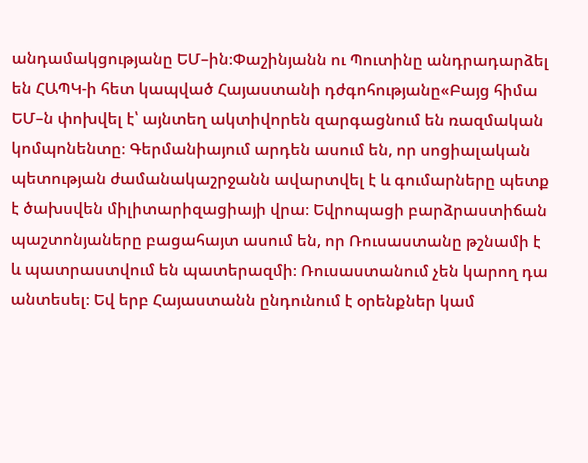անդամակցությանը ԵՄ–ին։Փաշինյանն ու Պուտինը անդրադարձել են ՀԱՊԿ-ի հետ կապված Հայաստանի դժգոհությանը«Բայց հիմա ԵՄ–ն փոխվել է՝ այնտեղ ակտիվորեն զարգացնում են ռազմական կոմպոնենտը։ Գերմանիայում արդեն ասում են, որ սոցիալական պետության ժամանակաշրջանն ավարտվել է և գումարները պետք է ծախսվեն միլիտարիզացիայի վրա։ Եվրոպացի բարձրաստիճան պաշտոնյաները բացահայտ ասում են, որ Ռուսաստանը թշնամի է և պատրաստվում են պատերազմի։ Ռուսաստանում չեն կարող դա անտեսել։ Եվ երբ Հայաստանն ընդունում է օրենքներ կամ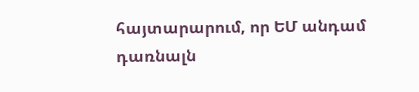հայտարարում, որ ԵՄ անդամ դառնալն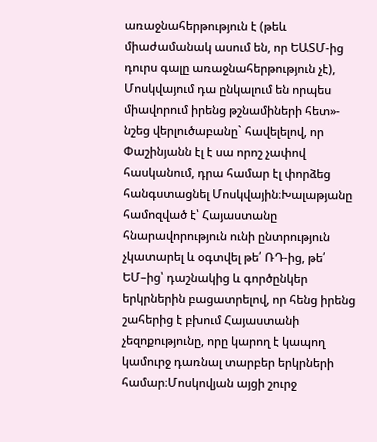առաջնահերթություն է (թեև միաժամանակ ասում են, որ ԵԱՏՄ-ից դուրս գալը առաջնահերթություն չէ), Մոսկվայում դա ընկալում են որպես միավորում իրենց թշնամիների հետ»- նշեց վերլուծաբանը` հավելելով, որ Փաշինյանն էլ է սա որոշ չափով հասկանում, դրա համար էլ փորձեց հանգստացնել Մոսկվային։Խալաթյանը համոզված է՝ Հայաստանը հնարավորություն ունի ընտրություն չկատարել և օգտվել թե՛ ՌԴ-ից, թե՛ ԵՄ–ից՝ դաշնակից և գործընկեր երկրներին բացատրելով, որ հենց իրենց շահերից է բխում Հայաստանի չեզոքությունը, որը կարող է կապող կամուրջ դառնալ տարբեր երկրների համար։Մոսկովյան այցի շուրջ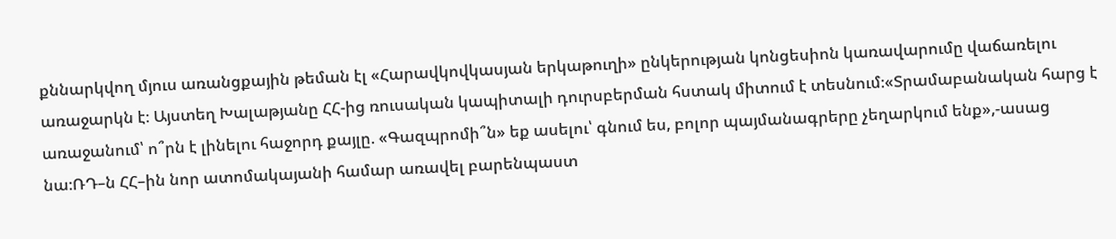քննարկվող մյուս առանցքային թեման էլ «Հարավկովկասյան երկաթուղի» ընկերության կոնցեսիոն կառավարումը վաճառելու առաջարկն է։ Այստեղ Խալաթյանը ՀՀ-ից ռուսական կապիտալի դուրսբերման հստակ միտում է տեսնում։«Տրամաբանական հարց է առաջանում՝ ո՞րն է լինելու հաջորդ քայլը. «Գազպրոմի՞ն» եք ասելու՝ գնում ես, բոլոր պայմանագրերը չեղարկում ենք»,-ասաց նա։ՌԴ–ն ՀՀ–ին նոր ատոմակայանի համար առավել բարենպաստ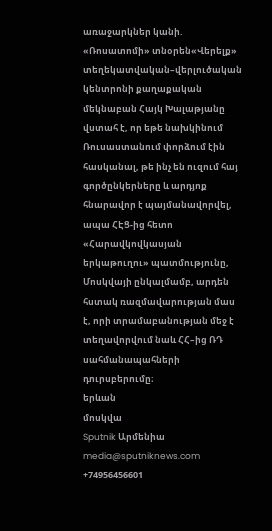առաջարկներ կանի. «Ռոսատոմի» տնօրեն«Վերելք» տեղեկատվական–վերլուծական կենտրոնի քաղաքական մեկնաբան Հայկ Խալաթյանը վստահ է, որ եթե նախկինում Ռուսաստանում փորձում էին հասկանալ, թե ինչ են ուզում հայ գործընկերները և արդյոք հնարավոր է պայմանավորվել, ապա ՀԷՑ-ից հետո «Հարավկովկասյան երկաթուղու» պատմությունը, Մոսկվայի ընկալմամբ, արդեն հստակ ռազմավարության մաս է, որի տրամաբանության մեջ է տեղավորվում նաև ՀՀ–ից ՌԴ սահմանապահների դուրսբերումը։
երևան
մոսկվա
Sputnik Արմենիա
media@sputniknews.com
+74956456601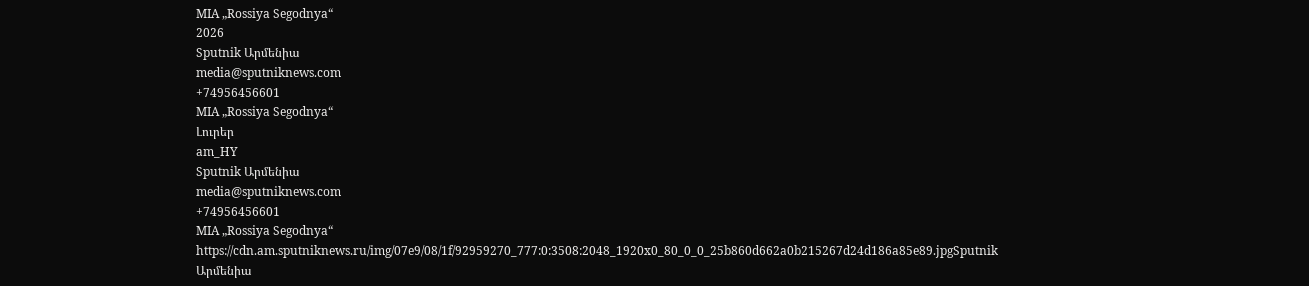MIA „Rossiya Segodnya“
2026
Sputnik Արմենիա
media@sputniknews.com
+74956456601
MIA „Rossiya Segodnya“
Լուրեր
am_HY
Sputnik Արմենիա
media@sputniknews.com
+74956456601
MIA „Rossiya Segodnya“
https://cdn.am.sputniknews.ru/img/07e9/08/1f/92959270_777:0:3508:2048_1920x0_80_0_0_25b860d662a0b215267d24d186a85e89.jpgSputnik Արմենիա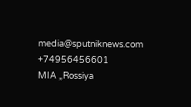media@sputniknews.com
+74956456601
MIA „Rossiya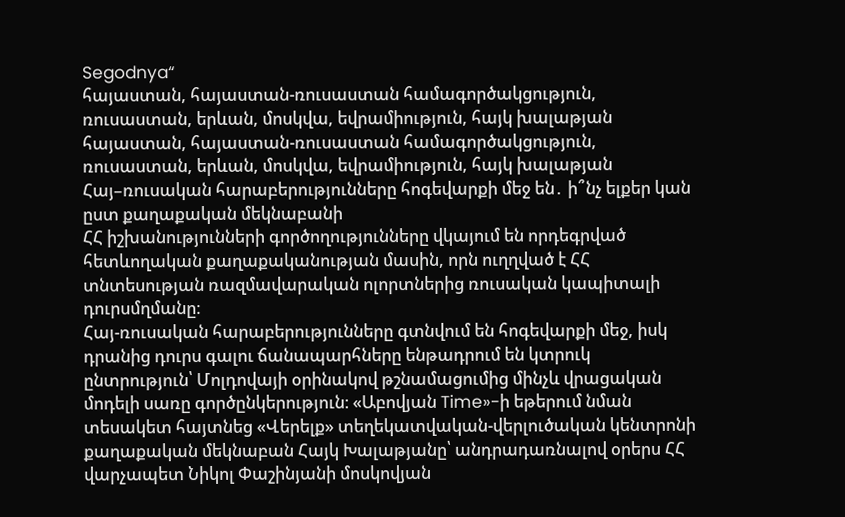Segodnya“
հայաստան, հայաստան-ռուսաստան համագործակցություն, ռուսաստան, երևան, մոսկվա, եվրամիություն, հայկ խալաթյան
հայաստան, հայաստան-ռուսաստան համագործակցություն, ռուսաստան, երևան, մոսկվա, եվրամիություն, հայկ խալաթյան
Հայ–ռուսական հարաբերությունները հոգեվարքի մեջ են․ ի՞նչ ելքեր կան ըստ քաղաքական մեկնաբանի
ՀՀ իշխանությունների գործողությունները վկայում են որդեգրված հետևողական քաղաքականության մասին, որն ուղղված է ՀՀ տնտեսության ռազմավարական ոլորտներից ռուսական կապիտալի դուրսմղմանը։
Հայ-ռուսական հարաբերությունները գտնվում են հոգեվարքի մեջ, իսկ դրանից դուրս գալու ճանապարհները ենթադրում են կտրուկ ընտրություն՝ Մոլդովայի օրինակով թշնամացումից մինչև վրացական մոդելի սառը գործընկերություն։ «Աբովյան Time»-ի եթերում նման տեսակետ հայտնեց «Վերելք» տեղեկատվական-վերլուծական կենտրոնի քաղաքական մեկնաբան Հայկ Խալաթյանը՝ անդրադառնալով օրերս ՀՀ վարչապետ Նիկոլ Փաշինյանի մոսկովյան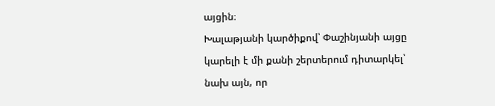այցին։
Խալաթյանի կարծիքով՝ Փաշինյանի այցը կարելի է մի քանի շերտերում դիտարկել՝ նախ այն, որ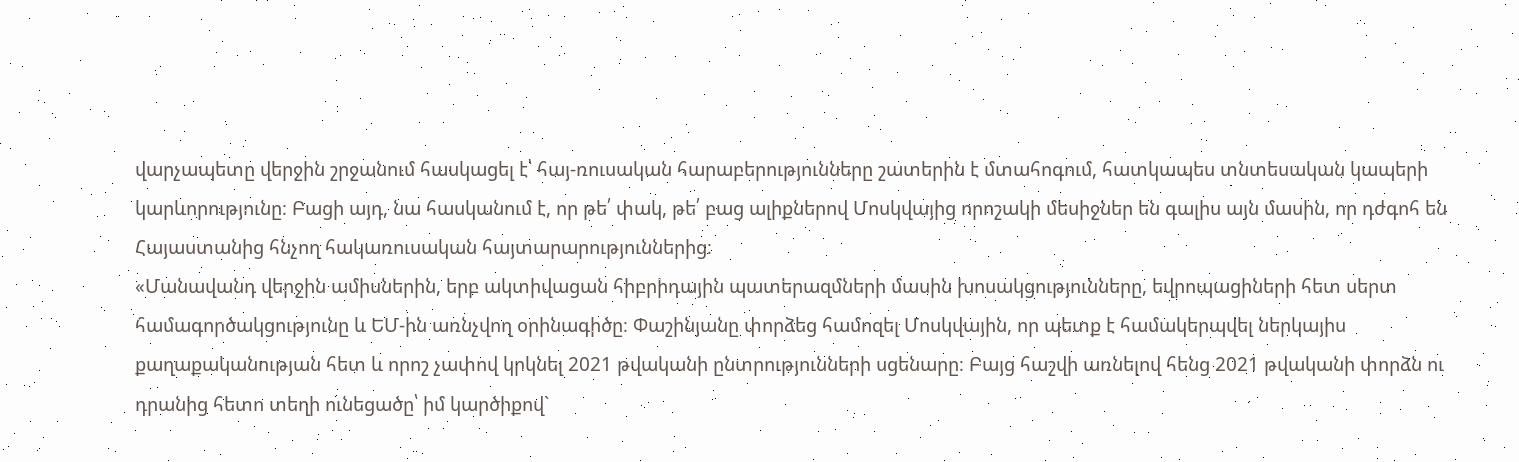վարչապետը վերջին շրջանում հասկացել է՝ հայ-ռուսական հարաբերությունները շատերին է մտահոգում, հատկապես տնտեսական կապերի կարևորությունը։ Բացի այդ, նա հասկանում է, որ թե՛ փակ, թե՛ բաց ալիքներով Մոսկվայից որոշակի մեսիջներ են գալիս այն մասին, որ դժգոհ են Հայաստանից հնչող հակառուսական հայտարարություններից։
«Մանավանդ վերջին ամիսներին, երբ ակտիվացան հիբրիդային պատերազմների մասին խոսակցությունները, եվրոպացիների հետ սերտ համագործակցությունը և ԵՄ-ին առնչվող օրինագիծը։ Փաշինյանը փորձեց համոզել Մոսկվային, որ պետք է համակերպվել ներկայիս քաղաքականության հետ և որոշ չափով կրկնել 2021 թվականի ընտրությունների սցենարը։ Բայց հաշվի առնելով հենց 2021 թվականի փորձն ու դրանից հետո տեղի ունեցածը՝ իմ կարծիքով`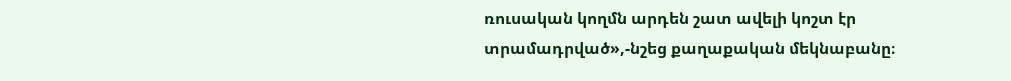ռուսական կողմն արդեն շատ ավելի կոշտ էր տրամադրված»,-նշեց քաղաքական մեկնաբանը։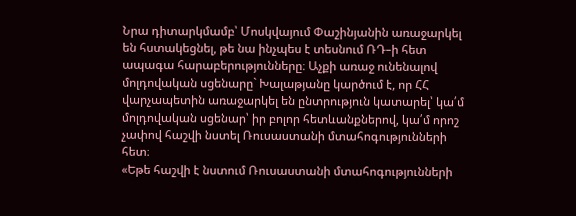Նրա դիտարկմամբ՝ Մոսկվայում Փաշինյանին առաջարկել են հստակեցնել, թե նա ինչպես է տեսնում ՌԴ–ի հետ ապագա հարաբերությունները։ Աչքի առաջ ունենալով մոլդովական սցենարը` Խալաթյանը կարծում է, որ ՀՀ վարչապետին առաջարկել են ընտրություն կատարել՝ կա՛մ մոլդովական սցենար՝ իր բոլոր հետևանքներով, կա՛մ որոշ չափով հաշվի նստել Ռուսաստանի մտահոգությունների հետ։
«Եթե հաշվի է նստում Ռուսաստանի մտահոգությունների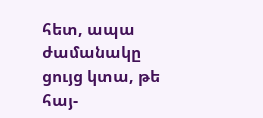հետ, ապա ժամանակը ցույց կտա, թե հայ-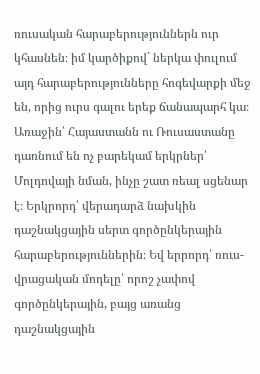ռուսական հարաբերություններն ուր կհասնեն։ իմ կարծիքով` ներկա փուլում այդ հարաբերությունները հոգեվարքի մեջ են, որից ուրս գալու երեք ճանապարհ կա։ Առաջին՝ Հայաստանն ու Ռուսաստանը դառնում են ոչ բարեկամ երկրներ՝ Մոլդովայի նման, ինչը շատ ռեալ սցենար է։ Երկրորդ՝ վերադարձ նախկին դաշնակցային սերտ գործընկերային հարաբերություններին։ Եվ երրորդ՝ ռուս-վրացական մոդելը՝ որոշ չափով գործընկերային, բայց առանց դաշնակցային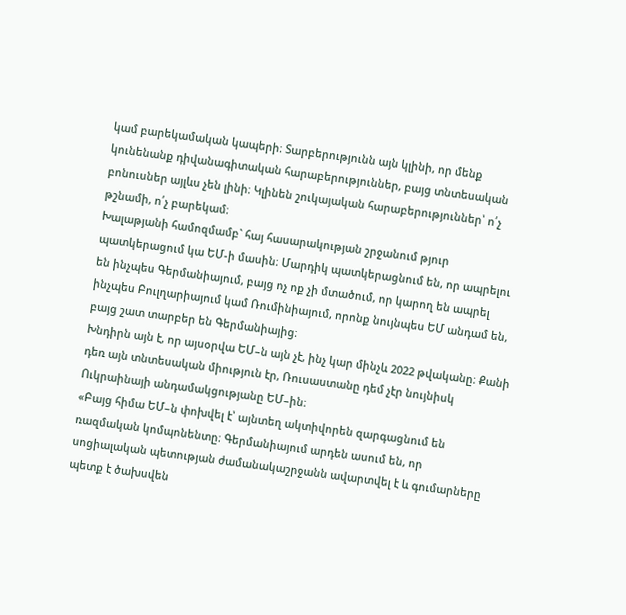կամ բարեկամական կապերի։ Տարբերությունն այն կլինի, որ մենք կունենանք դիվանագիտական հարաբերություններ, բայց տնտեսական բոնուսներ այլևս չեն լինի։ Կլինեն շուկայական հարաբերություններ՝ ո՛չ թշնամի, ո՛չ բարեկամ։
Խալաթյանի համոզմամբ` հայ հասարակության շրջանում թյուր պատկերացում կա ԵՄ-ի մասին։ Մարդիկ պատկերացնում են, որ ապրելու են ինչպես Գերմանիայում, բայց ոչ ոք չի մտածում, որ կարող են ապրել ինչպես Բուլղարիայում կամ Ռումինիայում, որոնք նույնպես ԵՄ անդամ են, բայց շատ տարբեր են Գերմանիայից։
Խնդիրն այն է, որ այսօրվա ԵՄ–ն այն չէ, ինչ կար մինչև 2022 թվականը։ Քանի դեռ այն տնտեսական միություն էր, Ռուսաստանը դեմ չէր նույնիսկ Ուկրաինայի անդամակցությանը ԵՄ–ին։
«Բայց հիմա ԵՄ–ն փոխվել է՝ այնտեղ ակտիվորեն զարգացնում են ռազմական կոմպոնենտը։ Գերմանիայում արդեն ասում են, որ սոցիալական պետության ժամանակաշրջանն ավարտվել է և գումարները պետք է ծախսվեն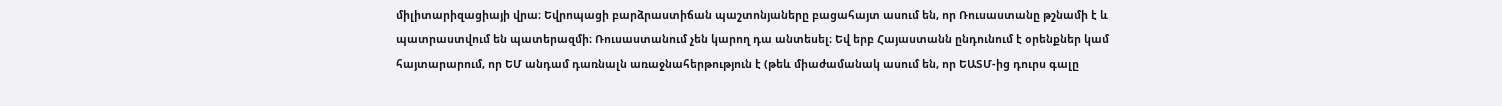միլիտարիզացիայի վրա։ Եվրոպացի բարձրաստիճան պաշտոնյաները բացահայտ ասում են, որ Ռուսաստանը թշնամի է և պատրաստվում են պատերազմի։ Ռուսաստանում չեն կարող դա անտեսել։ Եվ երբ Հայաստանն ընդունում է օրենքներ կամ հայտարարում, որ ԵՄ անդամ դառնալն առաջնահերթություն է (թեև միաժամանակ ասում են, որ ԵԱՏՄ-ից դուրս գալը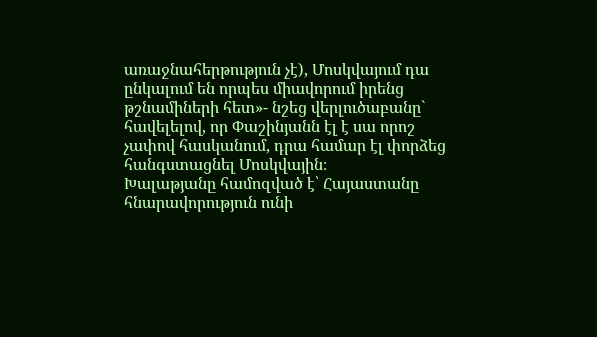առաջնահերթություն չէ), Մոսկվայում դա ընկալում են որպես միավորում իրենց թշնամիների հետ»- նշեց վերլուծաբանը` հավելելով, որ Փաշինյանն էլ է սա որոշ չափով հասկանում, դրա համար էլ փորձեց հանգստացնել Մոսկվային։
Խալաթյանը համոզված է՝ Հայաստանը հնարավորություն ունի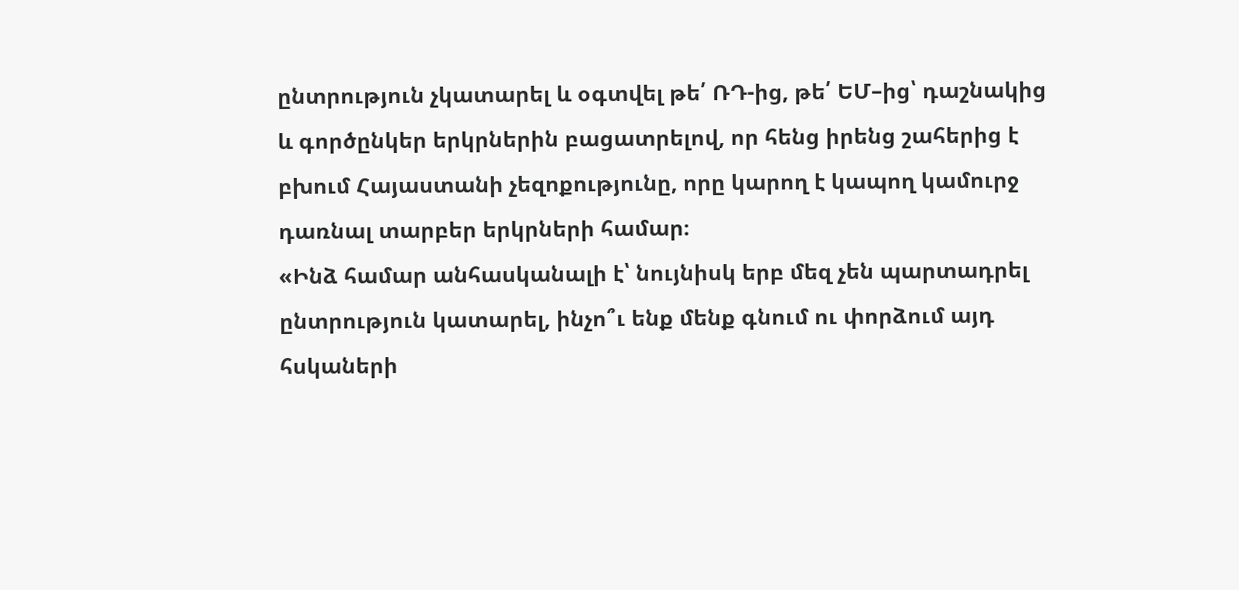ընտրություն չկատարել և օգտվել թե՛ ՌԴ-ից, թե՛ ԵՄ–ից՝ դաշնակից և գործընկեր երկրներին բացատրելով, որ հենց իրենց շահերից է բխում Հայաստանի չեզոքությունը, որը կարող է կապող կամուրջ դառնալ տարբեր երկրների համար։
«Ինձ համար անհասկանալի է՝ նույնիսկ երբ մեզ չեն պարտադրել ընտրություն կատարել, ինչո՞ւ ենք մենք գնում ու փորձում այդ հսկաների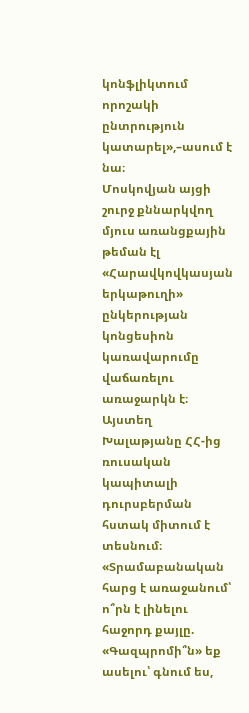կոնֆլիկտում որոշակի ընտրություն կատարել»,–ասում է նա։
Մոսկովյան այցի շուրջ քննարկվող մյուս առանցքային թեման էլ «Հարավկովկասյան երկաթուղի» ընկերության կոնցեսիոն կառավարումը վաճառելու առաջարկն է։ Այստեղ Խալաթյանը ՀՀ-ից ռուսական կապիտալի դուրսբերման հստակ միտում է տեսնում։
«Տրամաբանական հարց է առաջանում՝ ո՞րն է լինելու հաջորդ քայլը. «Գազպրոմի՞ն» եք ասելու՝ գնում ես,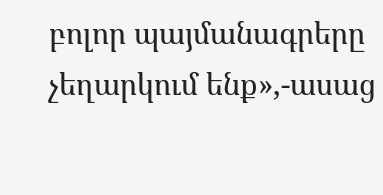բոլոր պայմանագրերը չեղարկում ենք»,-ասաց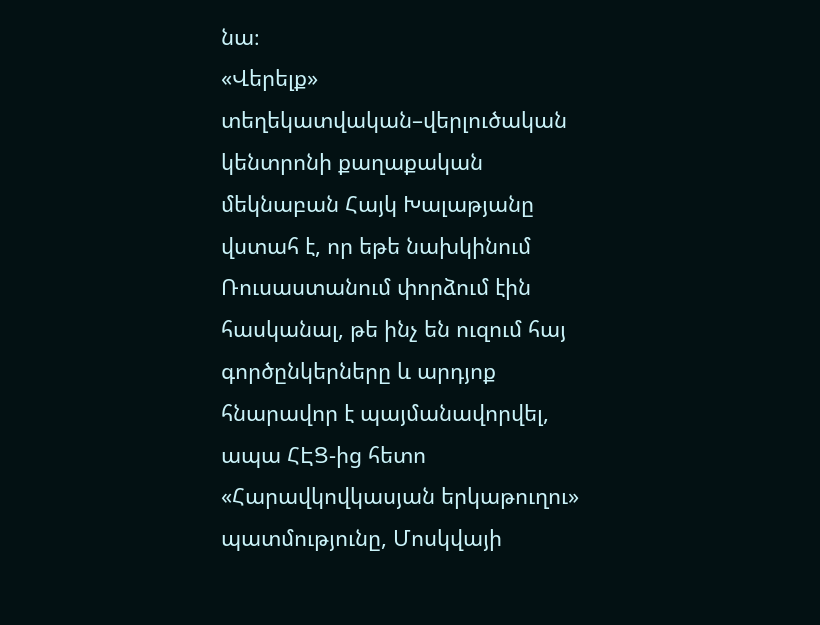նա։
«Վերելք» տեղեկատվական–վերլուծական կենտրոնի քաղաքական մեկնաբան Հայկ Խալաթյանը վստահ է, որ եթե նախկինում Ռուսաստանում փորձում էին հասկանալ, թե ինչ են ուզում հայ գործընկերները և արդյոք հնարավոր է պայմանավորվել, ապա ՀԷՑ-ից հետո «Հարավկովկասյան երկաթուղու» պատմությունը, Մոսկվայի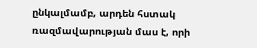ընկալմամբ, արդեն հստակ ռազմավարության մաս է, որի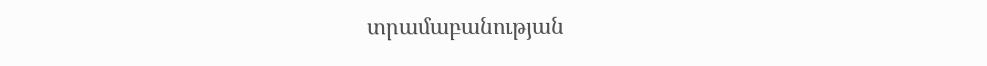տրամաբանության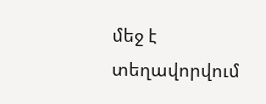մեջ է տեղավորվում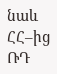նաև ՀՀ–ից ՌԴ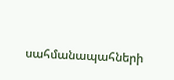սահմանապահների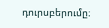դուրսբերումը։